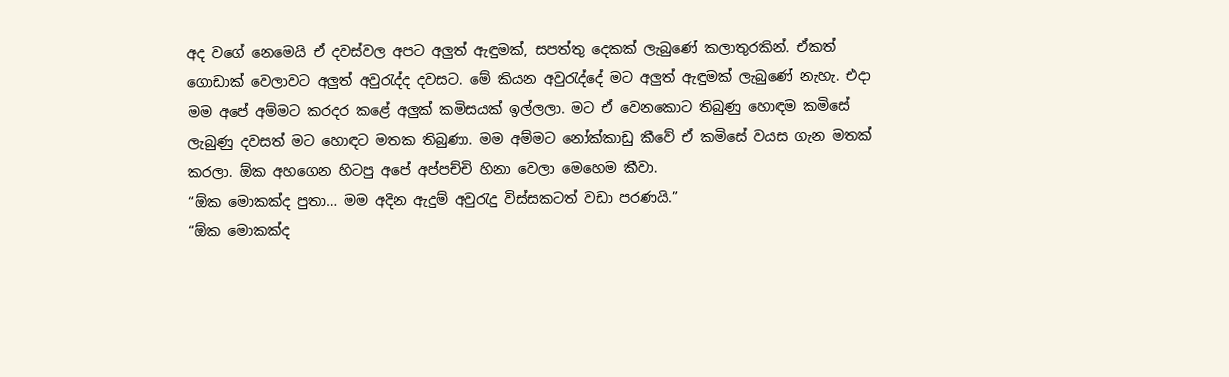අද වගේ නෙමෙයි ඒ දවස්වල අපට අලුත් ඇඳුමක්, සපත්තු දෙකක් ලැබුණේ කලාතුරකින්. ඒකත් ගොඩාක් වෙලාවට අලුත් අවුරැද්ද දවසට. මේ කියන අවුරැද්දේ මට අලුත් ඇඳුමක් ලැබුණේ නැහැ. එදා මම අපේ අම්මට කරදර කළේ අලුක් කමිසයක් ඉල්ලලා. මට ඒ වෙනකොට තිබුණු හොඳම කමිසේ ලැබුණු දවසත් මට හොඳට මතක තිබුණා. මම අම්මට නෝක්කාඩු කීවේ ඒ කමිසේ වයස ගැන මතක් කරලා. ඕක අහගෙන හිටපු අපේ අප්පච්චි හිනා වෙලා මෙහෙම කීවා.
“ඕක මොකක්ද පුතා… මම අදින ඇදුම් අවුරැදු විස්සකටත් වඩා පරණයි.”
“ඕක මොකක්ද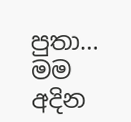පුතා… මම අදින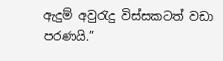ඇදුම් අවුරැදු විස්සකටත් වඩා පරණයි.”